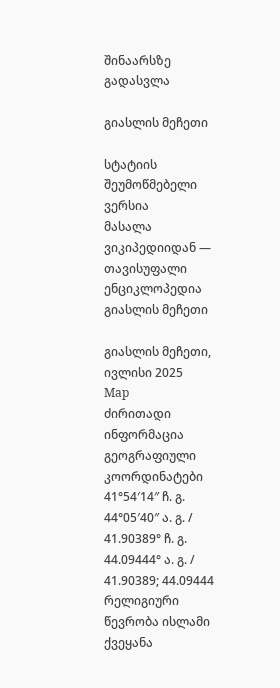შინაარსზე გადასვლა

გიასლის მეჩეთი

სტატიის შეუმოწმებელი ვერსია
მასალა ვიკიპედიიდან — თავისუფალი ენციკლოპედია
გიასლის მეჩეთი

გიასლის მეჩეთი, ივლისი 2025
Map
ძირითადი ინფორმაცია
გეოგრაფიული კოორდინატები 41°54′14″ ჩ. გ. 44°05′40″ ა. გ. / 41.90389° ჩ. გ. 44.09444° ა. გ. / 41.90389; 44.09444
რელიგიური წევრობა ისლამი
ქვეყანა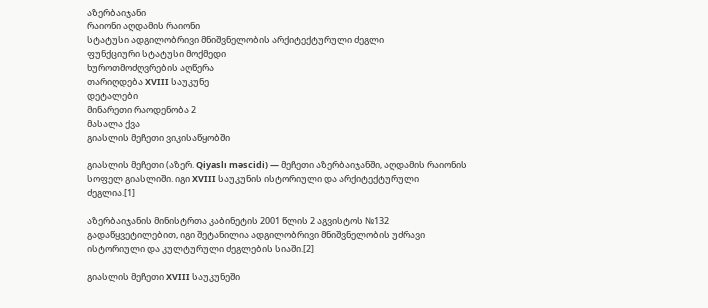აზერბაიჯანი
რაიონი აღდამის რაიონი
სტატუსი ადგილობრივი მნიშვნელობის არქიტექტურული ძეგლი
ფუნქციური სტატუსი მოქმედი
ხუროთმოძღვრების აღწერა
თარიღდება XVIII საუკუნე
დეტალები
მინარეთი რაოდენობა 2
მასალა ქვა
გიასლის მეჩეთი ვიკისაწყობში

გიასლის მეჩეთი (აზერ. Qiyaslı məscidi) — მეჩეთი აზერბაიჯანში, აღდამის რაიონის სოფელ გიასლიში. იგი XVIII საუკუნის ისტორიული და არქიტექტურული ძეგლია.[1]

აზერბაიჯანის მინისტრთა კაბინეტის 2001 წლის 2 აგვისტოს №132 გადაწყვეტილებით, იგი შეტანილია ადგილობრივი მნიშვნელობის უძრავი ისტორიული და კულტურული ძეგლების სიაში.[2]

გიასლის მეჩეთი XVIII საუკუნეში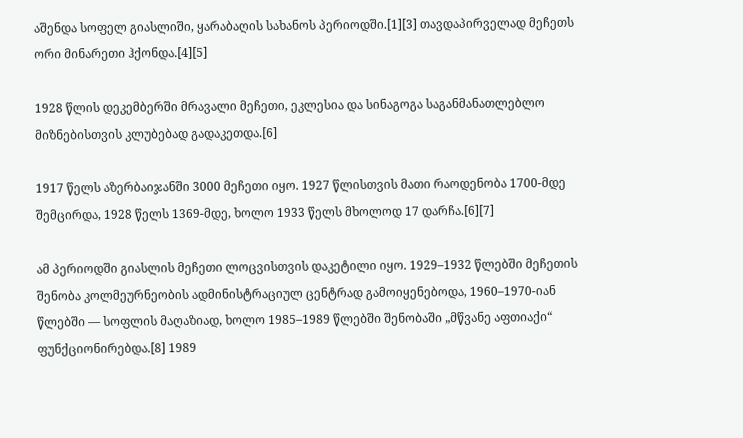აშენდა სოფელ გიასლიში, ყარაბაღის სახანოს პერიოდში.[1][3] თავდაპირველად მეჩეთს ორი მინარეთი ჰქონდა.[4][5]

1928 წლის დეკემბერში მრავალი მეჩეთი, ეკლესია და სინაგოგა საგანმანათლებლო მიზნებისთვის კლუბებად გადაკეთდა.[6]

1917 წელს აზერბაიჯანში 3000 მეჩეთი იყო. 1927 წლისთვის მათი რაოდენობა 1700-მდე შემცირდა, 1928 წელს 1369-მდე, ხოლო 1933 წელს მხოლოდ 17 დარჩა.[6][7]

ამ პერიოდში გიასლის მეჩეთი ლოცვისთვის დაკეტილი იყო. 1929–1932 წლებში მეჩეთის შენობა კოლმეურნეობის ადმინისტრაციულ ცენტრად გამოიყენებოდა, 1960–1970-იან წლებში — სოფლის მაღაზიად, ხოლო 1985–1989 წლებში შენობაში „მწვანე აფთიაქი“ ფუნქციონირებდა.[8] 1989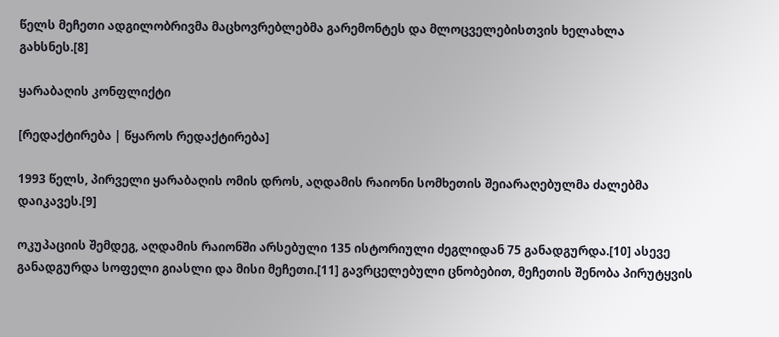წელს მეჩეთი ადგილობრივმა მაცხოვრებლებმა გარემონტეს და მლოცველებისთვის ხელახლა გახსნეს.[8]

ყარაბაღის კონფლიქტი

[რედაქტირება | წყაროს რედაქტირება]

1993 წელს, პირველი ყარაბაღის ომის დროს, აღდამის რაიონი სომხეთის შეიარაღებულმა ძალებმა დაიკავეს.[9]

ოკუპაციის შემდეგ, აღდამის რაიონში არსებული 135 ისტორიული ძეგლიდან 75 განადგურდა.[10] ასევე განადგურდა სოფელი გიასლი და მისი მეჩეთი.[11] გავრცელებული ცნობებით, მეჩეთის შენობა პირუტყვის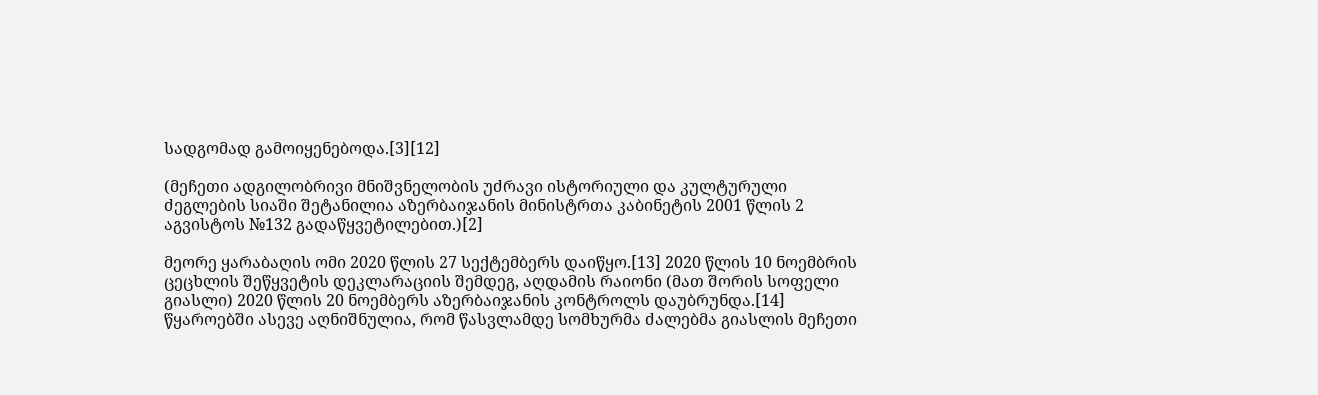სადგომად გამოიყენებოდა.[3][12]

(მეჩეთი ადგილობრივი მნიშვნელობის უძრავი ისტორიული და კულტურული ძეგლების სიაში შეტანილია აზერბაიჯანის მინისტრთა კაბინეტის 2001 წლის 2 აგვისტოს №132 გადაწყვეტილებით.)[2]

მეორე ყარაბაღის ომი 2020 წლის 27 სექტემბერს დაიწყო.[13] 2020 წლის 10 ნოემბრის ცეცხლის შეწყვეტის დეკლარაციის შემდეგ, აღდამის რაიონი (მათ შორის სოფელი გიასლი) 2020 წლის 20 ნოემბერს აზერბაიჯანის კონტროლს დაუბრუნდა.[14] წყაროებში ასევე აღნიშნულია, რომ წასვლამდე სომხურმა ძალებმა გიასლის მეჩეთი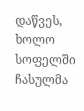დაწვეს, ხოლო სოფელში ჩასულმა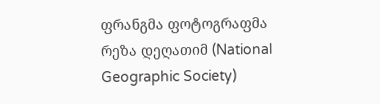ფრანგმა ფოტოგრაფმა რეზა დეღათიმ (National Geographic Society)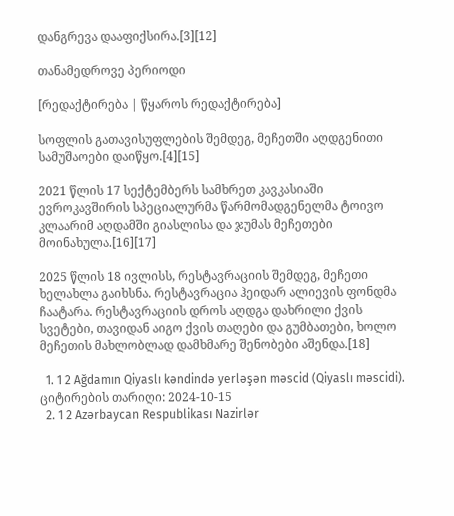დანგრევა დააფიქსირა.[3][12]

თანამედროვე პერიოდი

[რედაქტირება | წყაროს რედაქტირება]

სოფლის გათავისუფლების შემდეგ, მეჩეთში აღდგენითი სამუშაოები დაიწყო.[4][15]

2021 წლის 17 სექტემბერს სამხრეთ კავკასიაში ევროკავშირის სპეციალურმა წარმომადგენელმა ტოივო კლაარიმ აღდამში გიასლისა და ჯუმას მეჩეთები მოინახულა.[16][17]

2025 წლის 18 ივლისს, რესტავრაციის შემდეგ, მეჩეთი ხელახლა გაიხსნა. რესტავრაცია ჰეიდარ ალიევის ფონდმა ჩაატარა. რესტავრაციის დროს აღდგა დახრილი ქვის სვეტები, თავიდან აიგო ქვის თაღები და გუმბათები, ხოლო მეჩეთის მახლობლად დამხმარე შენობები აშენდა.[18]

  1. 1 2 Ağdamın Qiyaslı kəndində yerləşən məscid (Qiyaslı məscidi). ციტირების თარიღი: 2024-10-15
  2. 1 2 Azərbaycan Respublikası Nazirlər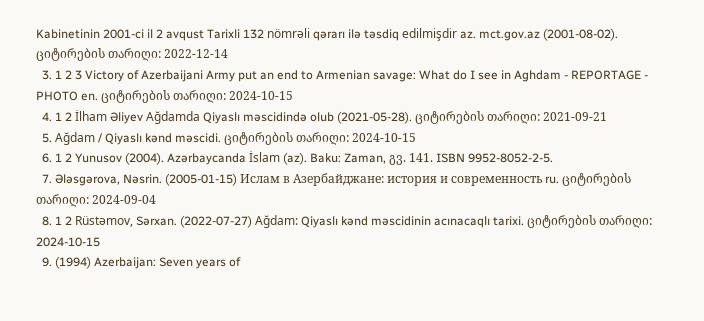Kabinetinin 2001-ci il 2 avqust Tarixli 132 nömrəli qərarı ilə təsdiq edilmişdir az. mct.gov.az (2001-08-02). ციტირების თარიღი: 2022-12-14
  3. 1 2 3 Victory of Azerbaijani Army put an end to Armenian savage: What do I see in Aghdam - REPORTAGE - PHOTO en. ციტირების თარიღი: 2024-10-15
  4. 1 2 İlham Əliyev Ağdamda Qiyaslı məscidində olub (2021-05-28). ციტირების თარიღი: 2021-09-21
  5. Ağdam / Qiyaslı kənd məscidi. ციტირების თარიღი: 2024-10-15
  6. 1 2 Yunusov (2004). Azərbaycanda İslam (az). Baku: Zaman, გვ. 141. ISBN 9952-8052-2-5.
  7. Ələsgərova, Nəsrin. (2005-01-15) Ислам в Азербайджане: история и современность ru. ციტირების თარიღი: 2024-09-04
  8. 1 2 Rüstəmov, Sərxan. (2022-07-27) Ağdam: Qiyaslı kənd məscidinin acınacaqlı tarixi. ციტირების თარიღი: 2024-10-15
  9. (1994) Azerbaijan: Seven years of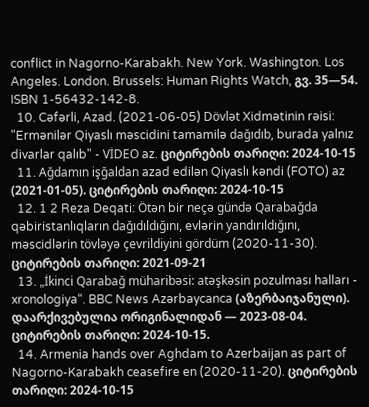conflict in Nagorno-Karabakh. New York. Washington. Los Angeles. London. Brussels: Human Rights Watch, გვ. 35—54. ISBN 1-56432-142-8.
  10. Cəfərli, Azad. (2021-06-05) Dövlət Xidmətinin rəisi: "Ermənilər Qiyaslı məscidini tamamilə dağıdıb, burada yalnız divarlar qalıb" - VİDEO az. ციტირების თარიღი: 2024-10-15
  11. Ağdamın işğaldan azad edilən Qiyaslı kəndi (FOTO) az (2021-01-05). ციტირების თარიღი: 2024-10-15
  12. 1 2 Reza Deqati: Ötən bir neçə gündə Qarabağda qəbiristanlıqların dağıdıldığını, evlərin yandırıldığını, məscidlərin tövləyə çevrildiyini gördüm (2020-11-30). ციტირების თარიღი: 2021-09-21
  13. „İkinci Qarabağ müharibəsi: atəşkəsin pozulması halları - xronologiya“. BBC News Azərbaycanca (აზერბაიჯანული). დაარქივებულია ორიგინალიდან — 2023-08-04. ციტირების თარიღი: 2024-10-15.
  14. Armenia hands over Aghdam to Azerbaijan as part of Nagorno-Karabakh ceasefire en (2020-11-20). ციტირების თარიღი: 2024-10-15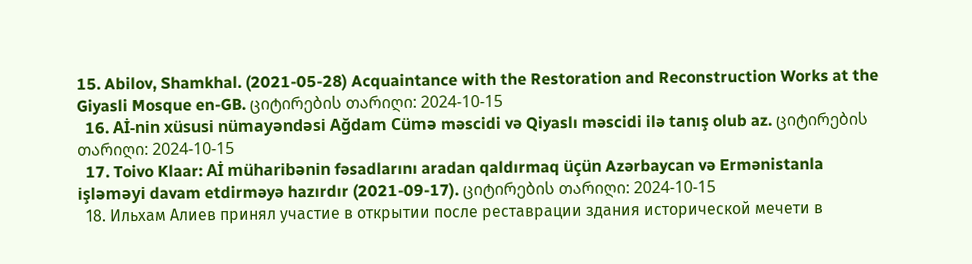15. Abilov, Shamkhal. (2021-05-28) Acquaintance with the Restoration and Reconstruction Works at the Giyasli Mosque en-GB. ციტირების თარიღი: 2024-10-15
  16. Aİ-nin xüsusi nümayəndəsi Ağdam Cümə məscidi və Qiyaslı məscidi ilə tanış olub az. ციტირების თარიღი: 2024-10-15
  17. Toivo Klaar: Aİ müharibənin fəsadlarını aradan qaldırmaq üçün Azərbaycan və Ermənistanla işləməyi davam etdirməyə hazırdır (2021-09-17). ციტირების თარიღი: 2024-10-15
  18. Ильхам Алиев принял участие в открытии после реставрации здания исторической мечети в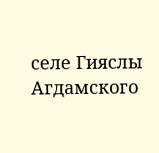селе Гияслы Агдамского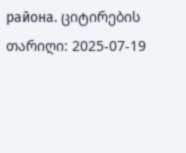района. ციტირების თარიღი: 2025-07-19